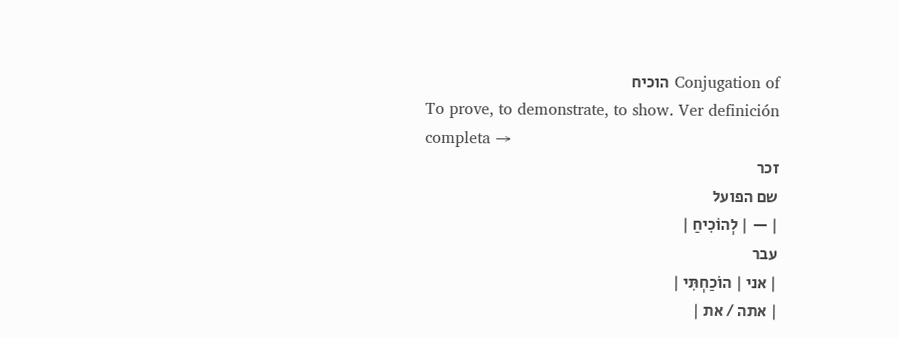Conjugation of הוכיח
To prove, to demonstrate, to show. Ver definición completa →
זכר
שם הפועל
| — | לְהוֹכִיחַ |
עבר
| אני | הוֹכַחְתִּי |
| אתה / את |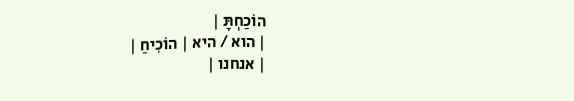הוֹכַחְתָּ |
| הוא / היא | הוֹכִיחַ |
| אנחנו |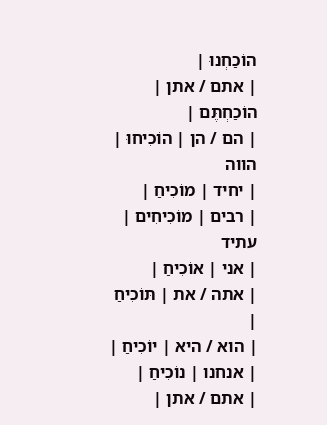הוֹכַחְנוּ |
| אתם / אתן | הוֹכַחְתֶּם |
| הם / הן | הוֹכִיחוּ |
הווה
| יחיד | מוֹכִיחַ |
| רבים | מוֹכִיחִים |
עתיד
| אני | אוֹכִיחַ |
| אתה / את | תּוֹכִיחַ |
| הוא / היא | יוֹכִיחַ |
| אנחנו | נוֹכִיחַ |
| אתם / אתן |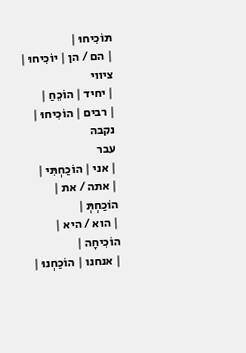תּוֹכִיחוּ |
| הם / הן | יוֹכִיחוּ |
ציווי
| יחיד | הוֹכֵחַ |
| רבים | הוֹכִיחוּ |
נקבה
עבר
| אני | הוֹכַחְתִּי |
| אתה / את | הוֹכַחְתְּ |
| הוא / היא | הוֹכִיחָה |
| אנחנו | הוֹכַחְנוּ |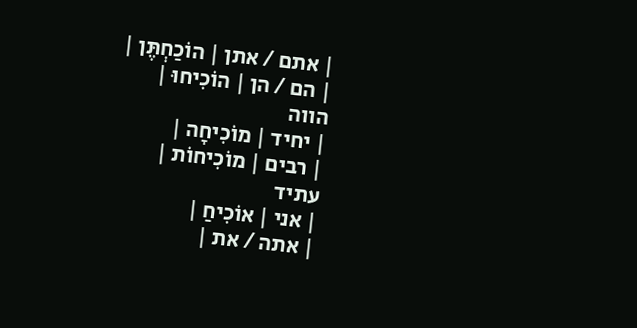| אתם / אתן | הוֹכַחְתֶּן |
| הם / הן | הוֹכִיחוּ |
הווה
| יחיד | מוֹכִיחָה |
| רבים | מוֹכִיחוֹת |
עתיד
| אני | אוֹכִיחַ |
| אתה / את |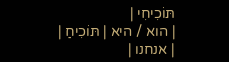תּוֹכִיחִי |
| הוא / היא | תּוֹכִיחַ |
| אנחנו |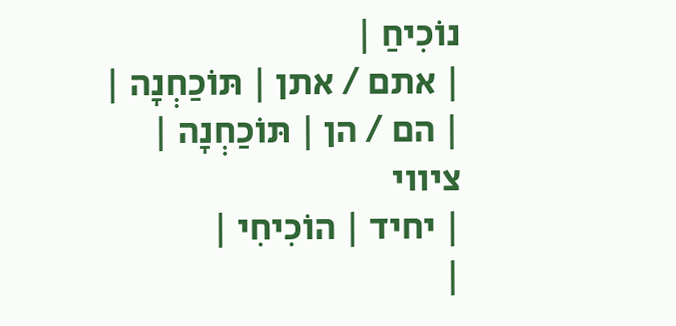נוֹכִיחַ |
| אתם / אתן | תּוֹכַחְנָה |
| הם / הן | תּוֹכַחְנָה |
ציווי
| יחיד | הוֹכִיחִי |
|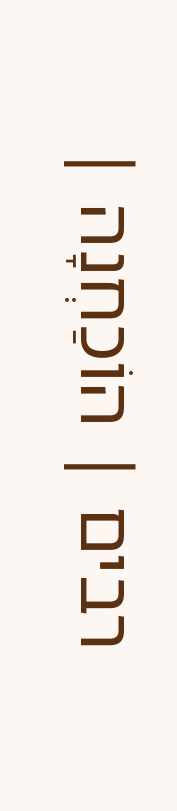רבים | הוֹכַחְנָה |